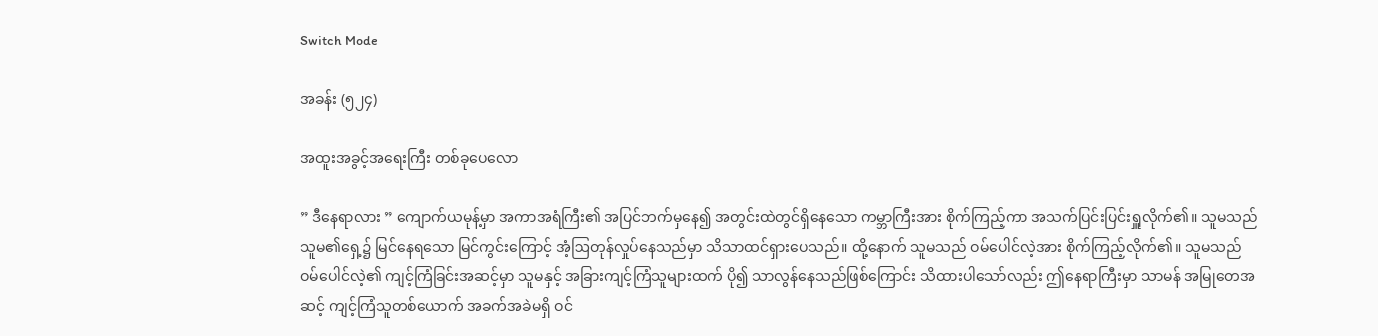Switch Mode

အခန်း (၅၂၄)

အထူးအခွင့်အရေးကြီး တစ်ခုပေလော

” ဒီနေရာလား ” ကျောက်ယမုန့်မှာ အကာအရံကြီး၏ အပြင်ဘက်မှနေ၍ အတွင်းထဲတွင်ရှိနေသော ကမ္ဘာကြီးအား စိုက်ကြည့်ကာ အသက်ပြင်းပြင်းရှူလိုက်၏။ သူမသည် သူမ၏ရှေ့၌ မြင်နေရသော မြင်ကွင်းကြောင့် အံ့ဩတုန်လှုပ်နေသည်မှာ သိသာထင်ရှားပေသည်။ ထို့နောက် သူမသည် ဝမ်ပေါင်လဲ့အား စိုက်ကြည့်လိုက်၏။ သူမသည် ဝမ်ပေါင်လဲ့၏ ကျင့်ကြံခြင်းအဆင့်မှာ သူမနှင့် အခြားကျင့်ကြံသူများထက် ပို၍ သာလွန်နေသည်ဖြစ်ကြောင်း သိထားပါသော်လည်း ဤနေရာကြီးမှာ သာမန် အမြုတေအဆင့် ကျင့်ကြံသူတစ်ယောက် အခက်အခဲမရှိ ဝင်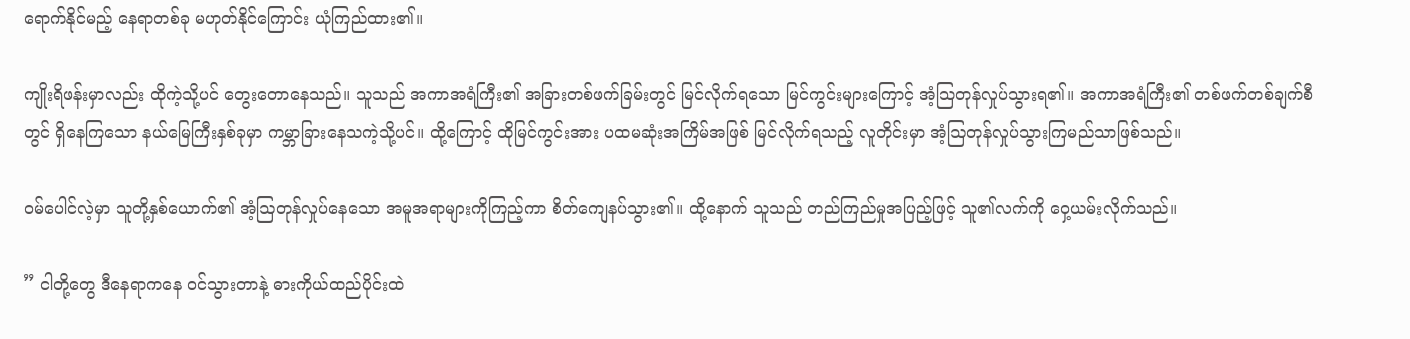ရောက်နိုင်မည့် နေရာတစ်ခု မဟုတ်နိုင်ကြောင်း ယုံကြည်ထား၏။

ကျိုးရိဖန်းမှာလည်း ထိုကဲ့သို့ပင် တွေးတောနေသည်။ သူသည် အကာအရံကြီး၏ အခြားတစ်ဖက်ခြမ်းတွင် မြင်လိုက်ရသော မြင်ကွင်းများကြောင့် အံ့သြတုန်လှုပ်သွားရ၏။ အကာအရံကြီး၏ တစ်ဖက်တစ်ချက်စီတွင် ရှိနေကြသော နယ်မြေကြီးနှစ်ခုမှာ ကမ္ဘာခြားနေသကဲ့သို့ပင်။ ထို့ကြောင့် ထိုမြင်ကွင်းအား ပထမဆုံးအကြိမ်အဖြစ် မြင်လိုက်ရသည့် လူတိုင်းမှာ အံ့ဩတုန်လှုပ်သွားကြမည်သာဖြစ်သည်။

ဝမ်ပေါင်လဲ့မှာ သူတို့နှစ်ယောက်၏ အံ့ဩတုန်လှုပ်နေသော အမူအရာများကိုကြည့်ကာ စိတ်ကျေနပ်သွား၏။ ထို့နောက် သူသည် တည်ကြည်မှုအပြည့်ဖြင့် သူ၏လက်ကို ဝှေ့ယမ်းလိုက်သည်။

” ငါတို့တွေ ဒီနေရာကနေ ဝင်သွားတာနဲ့ ဓားကိုယ်ထည်ပိုင်းထဲ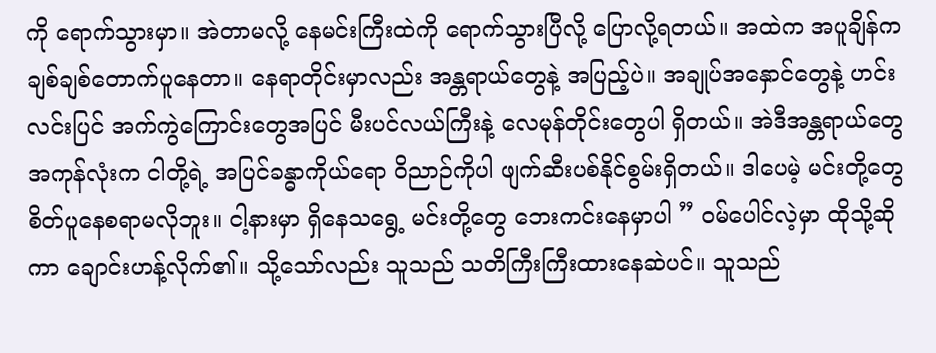ကို ရောက်သွားမှာ။ အဲတာမလို့ နေမင်းကြီးထဲကို ရောက်သွားပြီလို့ ပြောလို့ရတယ်။ အထဲက အပူချိန်က ချစ်ချစ်တောက်ပူနေတာ။ နေရာတိုင်းမှာလည်း အန္တရာယ်တွေနဲ့ အပြည့်ပဲ။ အချုပ်အနှောင်တွေနဲ့ ဟင်းလင်းပြင် အက်ကွဲကြောင်းတွေအပြင် မီးပင်လယ်ကြီးနဲ့ လေမုန်တိုင်းတွေပါ ရှိတယ်။ အဲဒီအန္တရာယ်တွေအကုန်လုံးက ငါတို့ရဲ့ အပြင်ခန္ဓာကိုယ်ရော ဝိညာဉ်ကိုပါ ဖျက်ဆီးပစ်နိုင်စွမ်းရှိတယ်။ ဒါပေမဲ့ မင်းတို့တွေ စိတ်ပူနေစရာမလိုဘူး။ ငါ့နားမှာ ရှိနေသရွေ့ မင်းတို့တွေ ဘေးကင်းနေမှာပါ ” ဝမ်ပေါင်လဲ့မှာ ထိုသို့ဆိုကာ ချောင်းဟန့်လိုက်၏။ သို့သော်လည်း သူသည် သတိကြီးကြီးထားနေဆဲပင်။ သူသည်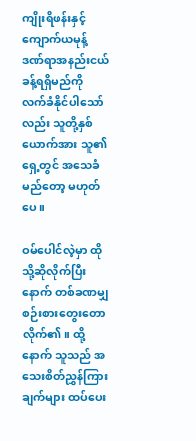ကျိုးရိဖန်းနှင့် ကျောက်ယမုန့် ဒဏ်ရာအနည်းငယ်ခန့်ရရှိမည်ကို လက်ခံနိုင်ပါသော်လည်း သူတို့နှစ်ယောက်အား သူ၏ရှေ့တွင် အသေခံမည်တော့ မဟုတ်ပေ။

ဝမ်ပေါင်လဲ့မှာ ထိုသို့ဆိုလိုက်ပြီးနောက် တစ်ခဏမျှ စဉ်းစားတွေးတောလိုက်၏။ ထို့နောက် သူသည် အသေးစိတ်ညွှန်ကြားချက်များ ထပ်ပေး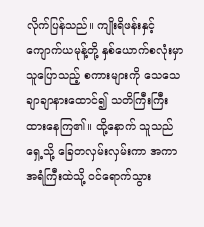လိုက်ပြန်သည်။ ကျိုးရိဖန်းနှင့် ကျောက်ယမုန့်တို့ နှစ်ယောက်စလုံးမှာ သူပြောသည့် စကားများကို သေသေချာချာနားထောင်၍ သတိကြီးကြီးထားနေကြ၏။ ထို့နောက် သူသည် ရှေ့သို့ ခြေတလှမ်းလှမ်းကာ အကာအရံကြီးထဲသို့ ဝင်ရောက်သွား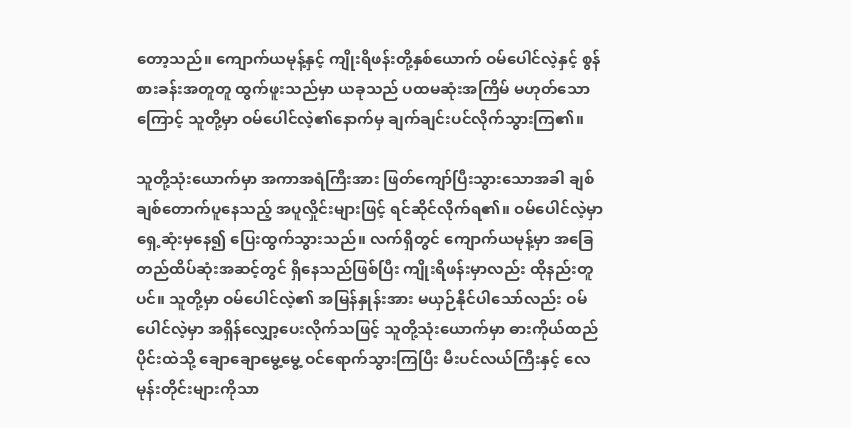တော့သည်။ ကျောက်ယမုန့်နှင့် ကျိုးရိဖန်းတို့နှစ်ယောက် ဝမ်ပေါင်လဲ့နှင့် စွန်စားခန်းအတူတူ ထွက်ဖူးသည်မှာ ယခုသည် ပထမဆုံးအကြိမ် မဟုတ်သောကြောင့် သူတို့မှာ ဝမ်ပေါင်လဲ့၏နောက်မှ ချက်ချင်းပင်လိုက်သွားကြ၏။

သူတို့သုံးယောက်မှာ အကာအရံကြီးအား ဖြတ်ကျော်ပြီးသွားသောအခါ ချစ်ချစ်တောက်ပူနေသည့် အပူလှိုင်းများဖြင့် ရင်ဆိုင်လိုက်ရ၏။ ဝမ်ပေါင်လဲ့မှာ ရှေ့ဆုံးမှနေ၍ ပြေးထွက်သွားသည်။ လက်ရှိတွင် ကျောက်ယမုန့်မှာ အခြေတည်ထိပ်ဆုံးအဆင့်တွင် ရှိနေသည်ဖြစ်ပြီး ကျိုးရိဖန်းမှာလည်း ထိုနည်းတူပင်။ သူတို့မှာ ဝမ်ပေါင်လဲ့၏ အမြန်နှုန်းအား မယှဉ်နိုင်ပါသော်လည်း ဝမ်ပေါင်လဲ့မှာ အရှိန်လျှော့ပေးလိုက်သဖြင့် သူတို့သုံးယောက်မှာ ဓားကိုယ်ထည်ပိုင်းထဲသို့ ချောချောမွေ့မွေ့ ဝင်ရောက်သွားကြပြီး မီးပင်လယ်ကြီးနှင့် လေမုန်းတိုင်းများကိုသာ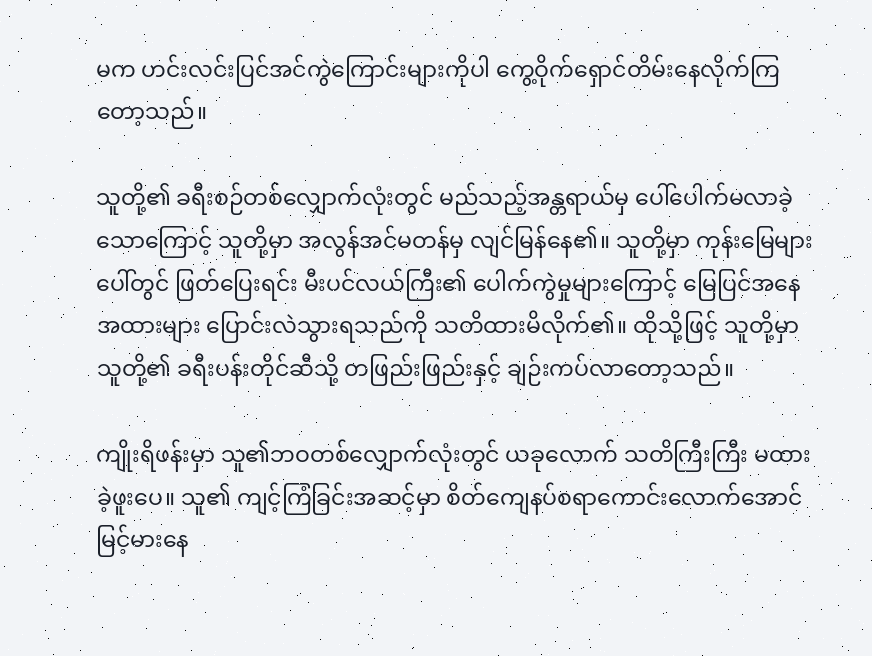မက ဟင်းလင်းပြင်အင်ကွဲကြောင်းများကိုပါ ကွေ့ဝိုက်ရှောင်တိမ်းနေလိုက်ကြတော့သည်။

သူတို့၏ ခရီးစဉ်တစ်လျှောက်လုံးတွင် မည်သည့်အန္တရာယ်မှ ပေါ်ပေါက်မလာခဲ့သောကြောင့် သူတို့မှာ အလွန်အင်မတန်မှ လျင်မြန်နေ၏။ သူတို့မှာ ကုန်းမြေများပေါ်တွင် ဖြတ်ပြေးရင်း မီးပင်လယ်ကြီး၏ ပေါက်ကွဲမှုများကြောင့် မြေပြင်အနေအထားများ ပြောင်းလဲသွားရသည်ကို သတိထားမိလိုက်၏။ ထိုသို့ဖြင့် သူတို့မှာ သူတို့၏ ခရီးပန်းတိုင်ဆီသို့ တဖြည်းဖြည်းနှင့် ချဉ်းကပ်လာတော့သည်။

ကျိုးရိဖန်းမှာ သူ၏ဘဝတစ်လျှောက်လုံးတွင် ယခုလောက် သတိကြီးကြီး မထားခဲ့ဖူးပေ။ သူ၏ ကျင့်ကြံခြင်းအဆင့်မှာ စိတ်ကျေနပ်စရာကောင်းလောက်အောင် မြင့်မားနေ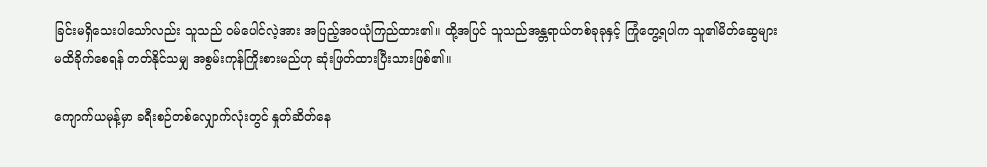ခြင်းမရှိသေးပါသော်လည်း သူသည် ဝမ်ပေါင်လဲ့အား အပြည့်အဝယုံကြည်ထား၏။ ထို့အပြင် သူသည်အန္တရာယ်တစ်ခုခုနှင့် ကြုံတွေ့ရပါက သူ၏မိတ်ဆွေများ မထိခိုက်စေရန် တတ်နိုင်သမျှ အစွမ်းကုန်ကြိုးစားမည်ဟု ဆုံးဖြတ်ထားပြီးသားဖြစ်၏။

ကျောက်ယမုန့်မှာ ခရီးစဉ်တစ်လျှောက်လုံးတွင် နှုတ်ဆိတ်နေ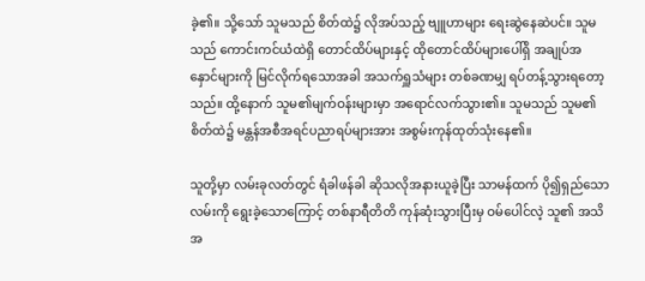ခဲ့၏။ သို့သော် သူမသည် စိတ်ထဲ၌ လိုအပ်သည့် ဗျူဟာများ ရေးဆွဲနေဆဲပင်။ သူမသည် ကောင်းကင်ယံထဲရှိ တောင်ထိပ်များနှင့် ထိုတောင်ထိပ်များပေါ်ရှိ အချုပ်အနှောင်များကို မြင်လိုက်ရသောအခါ အသက်ရှူသံများ တစ်ခဏမျှ ရပ်တန့်သွားရတော့သည်။ ထို့နောက် သူမ၏မျက်ဝန်းများမှာ အရောင်လက်သွား၏။ သူမသည် သူမ၏ စိတ်ထဲ၌ မန္တန်အစီအရင်ပညာရပ်များအား အစွမ်းကုန်ထုတ်သုံးနေ၏။

သူတို့မှာ လမ်းခုလတ်တွင် ရံခါဖန်ခါ ဆိုသလိုအနားယူခဲ့ပြီး သာမန်ထက် ပို၍ရှည်သော လမ်းကို ရွေးခဲ့‌သောကြောင့် တစ်နာရီတိတိ ကုန်ဆုံးသွားပြီးမှ ဝမ်ပေါင်လဲ့ သူ၏ အသိအ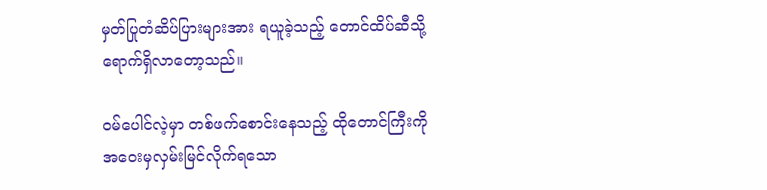မှတ်ပြုတံဆိပ်ပြားများအား ရယူခဲ့သည့် တောင်ထိပ်ဆီသို့ ရောက်ရှိလာတော့သည်။

ဝမ်ပေါင်လဲ့မှာ တစ်ဖက်စောင်းနေသည့် ထိုတောင်ကြီးကို အဝေးမှလှမ်းမြင်လိုက်ရသော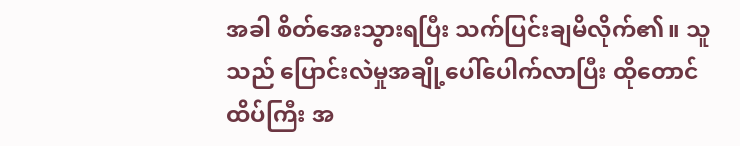အခါ စိတ်အေးသွားရပြီး သက်ပြင်းချမိလိုက်၏။ သူသည် ပြောင်းလဲမှုအချို့ပေါ်ပေါက်လာပြီး ထိုတောင်ထိပ်ကြီး အ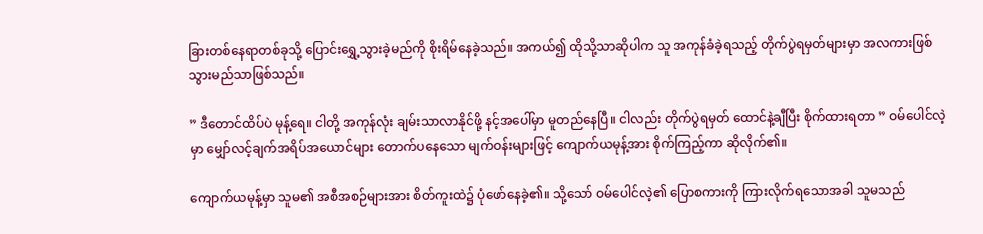ခြားတစ်နေရာတစ်ခုသို့ ပြောင်းရွှေ့သွားခဲ့မည်ကို စိုးရိမ်နေခဲ့သည်။ အကယ်၍ ထိုသို့သာဆိုပါက သူ အကုန်ခံခဲ့ရသည့် တိုက်ပွဲရမှတ်များမှာ အလကားဖြစ်သွားမည်သာဖြစ်သည်။

” ဒီတောင်ထိပ်ပဲ မုန့်ရေ။ ငါတို့ အကုန်လုံး ချမ်းသာလာနိုင်ဖို့ နင့်အပေါ်မှာ မူတည်နေပြီ။ ငါလည်း တိုက်ပွဲရမှတ် ထောင်နဲ့ချီပြီး စိုက်ထားရတာ ” ဝမ်ပေါင်လဲ့မှာ မျှော်လင့်ချက်အရိပ်အယောင်များ တောက်ပနေသော မျက်ဝန်းများဖြင့် ကျောက်ယမုန့်အား စိုက်ကြည့်ကာ ဆိုလိုက်၏။

ကျောက်ယမုန့်မှာ သူမ၏ အစီအစဉ်များအား စိတ်ကူးထဲ၌ ပုံဖော်နေခဲ့၏။ သို့သော် ဝမ်ပေါင်လဲ့၏ ပြောစကားကို ကြားလိုက်ရသောအခါ သူမသည်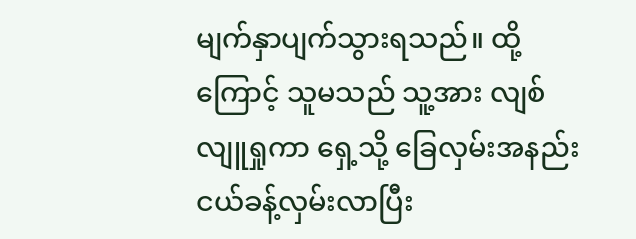မျက်နှာပျက်သွားရသည်။ ထို့ကြောင့် သူမသည် သူ့အား လျစ်လျူရှုကာ ရှေ့သို့ ‌ခြေလှမ်းအနည်းငယ်ခန့်လှမ်းလာပြီး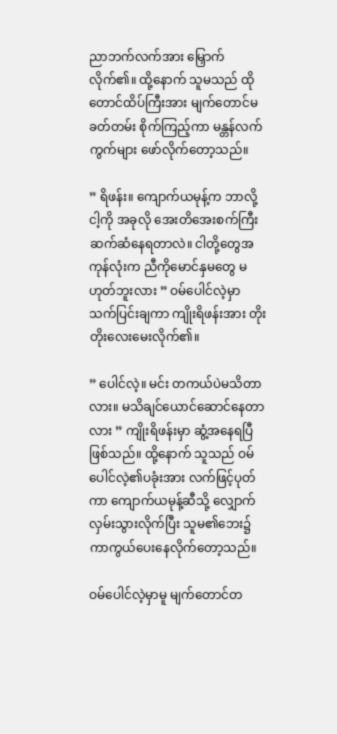ညာဘက်လက်အား မြှောက်လိုက်၏။ ထို့နောက် သူမသည် ထိုတောင်ထိပ်ကြီးအား မျက်တောင်မခတ်တမ်း စိုက်ကြည့်ကာ မန္တန်လက်ကွက်များ ဖော်လိုက်တော့သည်။

” ရိဖန်း။ ကျောက်ယမုန့်က ဘာလို့ ငါ့ကို အခုလို အေးတိအေးစက်ကြီး ဆက်ဆံနေရတာလဲ။ ငါတို့တွေအကုန်လုံးက ညီကိုမောင်နှမတွေ မဟုတ်ဘူးလား ” ဝမ်ပေါင်လဲ့မှာ သက်ပြင်းချကာ ကျိုးရိဖန်းအား တိုးတိုးလေးမေးလိုက်၏။

” ပေါင်လဲ့။ မင်း တကယ်ပဲမသိတာလား။ မသိချင်ယောင်ဆောင်နေတာလား ” ကျိုးရိဖန်းမှာ ဆွံ့အနေရပြီဖြစ်သည်။ ‌ထို့နောက် သူသည် ဝမ်ပေါင်လဲ့၏ပခုံးအား လက်ဖြင့်ပုတ်ကာ ကျောက်ယမုန့်ဆီသို့ လျှောက်လှမ်းသွားလိုက်ပြီး သူမ၏ဘေး၌ ကာကွယ်ပေးနေလိုက်တော့သည်။

ဝမ်ပေါင်လဲ့မှာမူ မျက်တောင်တ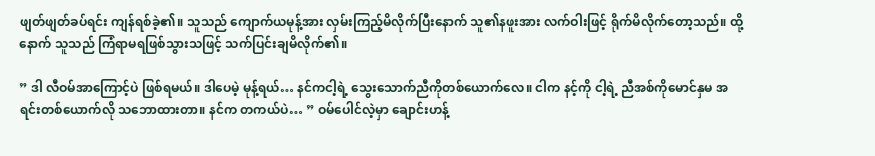ဖျတ်ဖျတ်ခပ်ရင်း ကျန်ရစ်ခဲ့၏။ သူသည် ကျောက်ယမုန့်အား လှမ်းကြည့်မိလိုက်ပြီးနောက် သူ၏နဖူးအား လက်ဝါးဖြင့် ရိုက်မိလိုက်တော့သည်။ ထို့နောက် သူသည် ကြံရာမရဖြစ်သွားသဖြင့် သက်ပြင်းချမိလိုက်၏။

” ဒါ လီဝမ်အာကြောင့်ပဲ ဖြစ်ရမယ်။ ဒါပေမဲ့ မုန့်ရယ်… နင်ကငါ့ရဲ့ သွေးသောက်ညီကိုတစ်ယောက်လေ။ ငါက နင့်ကို ငါ့ရဲ့ ညီအစ်ကိုမောင်နှမ အရင်းတစ်ယောက်လို သဘောထားတာ။ နင်က တကယ်ပဲ… ” ဝမ်ပေါင်လဲ့မှာ ချောင်းဟန့်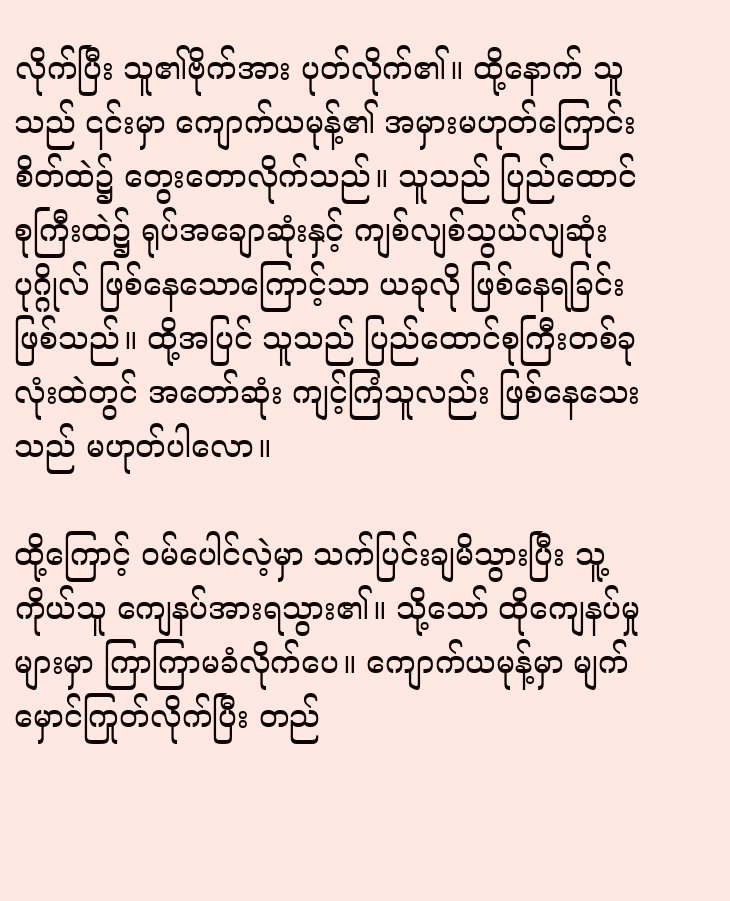လိုက်ပြီး သူ၏ဗိုက်အား ပုတ်လိုက်၏။ ထို့နောက် သူသည် ၎င်းမှာ ကျောက်ယမုန့်၏ အမှားမဟုတ်ကြောင်း စိတ်ထဲ၌ တွေးတောလိုက်သည်။ သူသည် ပြည်ထောင်စုကြီးထဲ၌ ရုပ်အချောဆုံးနှင့် ကျစ်လျစ်သွယ်လျဆုံးပုဂ္ဂိုလ် ဖြစ်နေသောကြောင့်သာ ယခုလို ဖြစ်နေရခြင်းဖြစ်သည်။ ထို့အပြင် သူသည် ပြည်ထောင်စုကြီးတစ်ခုလုံးထဲတွင် အတော်ဆုံး ကျင့်ကြံသူလည်း ဖြစ်နေသေးသည် မဟုတ်ပါလော။

ထို့ကြောင့် ဝမ်ပေါင်လဲ့မှာ သက်ပြင်းချမိသွားပြီး သူ့ကိုယ်သူ ကျေနပ်အားရသွား၏။ သို့သော် ထိုကျေနပ်မှုများမှာ ကြာကြာမခံလိုက်ပေ။ ကျောက်ယမုန့်မှာ မျက်မှောင်ကြုတ်လိုက်ပြီး တည်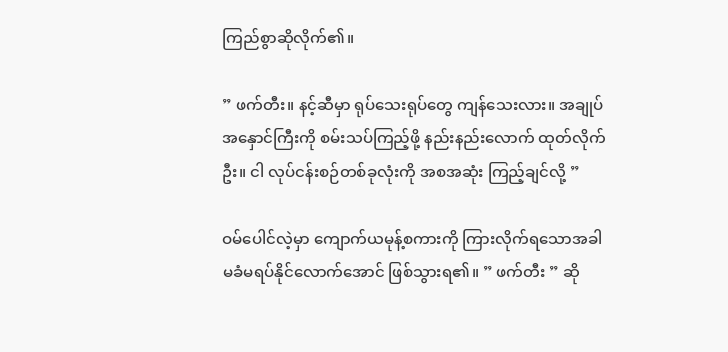ကြည်စွာဆိုလိုက်၏။

” ဖက်တီး။ နင့်ဆီမှာ ရုပ်သေးရုပ်တွေ ကျန်သေးလား။ အချုပ်အနှောင်ကြီးကို စမ်းသပ်ကြည့်ဖို့ နည်းနည်းလောက် ထုတ်လိုက်ဦး။ ငါ လုပ်ငန်းစဉ်တစ်ခုလုံးကို အစအဆုံး ကြည့်ချင်လို့ ”

ဝမ်ပေါင်လဲ့မှာ ကျောက်ယမုန့်စကားကို ကြားလိုက်ရသောအခါ မခံမရပ်နိုင်လောက်အောင် ဖြစ်သွားရ၏။ ” ဖက်တီး ” ဆို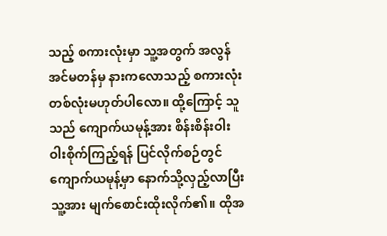သည့် စကားလုံးမှာ သူ့အတွက် အလွန်အင်မတန်မှ နားကလောသည့် စကားလုံးတစ်လုံးမဟုတ်ပါလော။ ထို့ကြောင့် သူသည် ကျောက်ယမုန့်အား စိန်းစိန်းဝါးဝါးစိုက်ကြည့်ရန် ပြင်လိုက်စဉ်တွင် ကျောက်ယမုန့်မှာ နောက်သို့လှည့်လာပြီး သူ့အား မျက်စောင်းထိုးလိုက်၏။ ထိုအ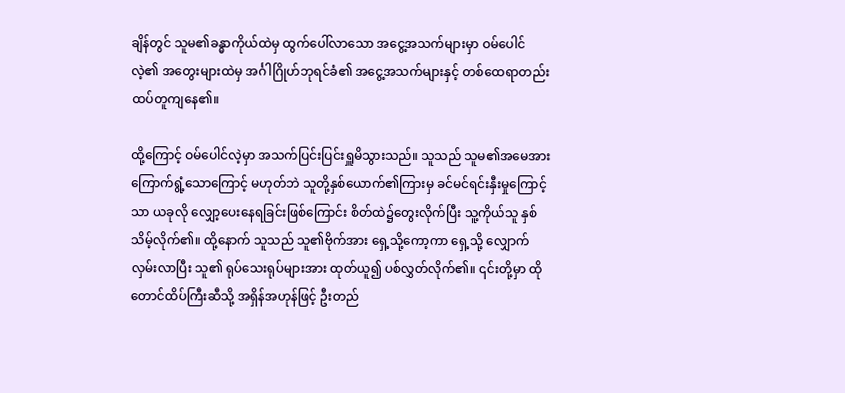ချိန်တွင် သူမ၏ခန္ဓာကိုယ်ထဲမှ ထွက်ပေါ်လာသော အငွေ့အသက်များမှာ ဝမ်ပေါင်လဲ့၏ အတွေးများထဲမှ အင်္ဂါဂြိုဟ်ဘုရင်ခံ၏ အငွေ့အသက်များနှင့် တစ်ထေရာတည်း ထပ်တူကျနေ၏။

ထို့ကြောင့် ဝမ်ပေါင်လဲ့မှာ အသက်ပြင်းပြင်းရှူမိသွားသည်။ သူသည် သူမ၏အမေအား ကြောက်ရွံ့သောကြောင့် မဟုတ်ဘဲ သူတို့နှစ်ယောက်၏ကြားမှ ခင်မင်ရင်းနှီးမှုကြောင့်သာ ယခုလို လျှော့ပေးနေရခြင်းဖြစ်ကြောင်း စိတ်ထဲ၌တွေးလိုက်ပြီး သူ့ကိုယ်သူ နှစ်သိမ့်လိုက်၏။ ထို့နောက် သူသည် သူ၏ဗိုက်အား ရှေ့သို့ကော့ကာ ရှေ့သို့ လျှောက်လှမ်းလာပြီး သူ၏ ရုပ်သေးရုပ်များအား ထုတ်ယူ၍ ပစ်လွှတ်လိုက်၏။ ၎င်းတို့မှာ ထိုတောင်ထိပ်ကြီးဆီသို့ အရှိန်အဟုန်ဖြင့် ဦးတည်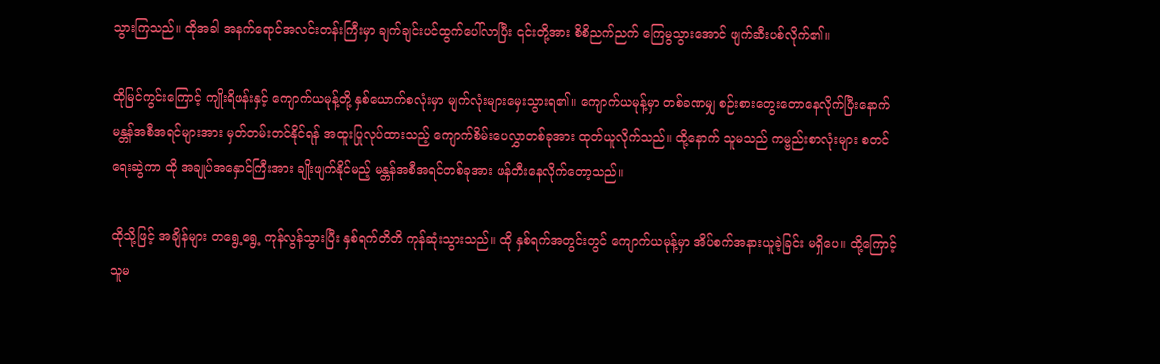သွားကြသည်။ ထိုအခါ အနက်ရောင်အလင်းတန်းကြီးမှာ ချက်ချင်းပင်ထွက်ပေါ်လာပြီး ၎င်းတို့အား စိစိညက်ညက် ကြေမွသွားအောင် ဖျက်ဆီးပစ်လိုက်၏။

ထိုမြင်ကွင်းကြောင့် ကျိုးရိဖန်းနှင့် ကျောက်ယမုန့်တို့ နှစ်ယောက်စလုံးမှာ မျက်လုံးများမှေးသွားရ၏။ ကျောက်ယမုန့်မှာ တစ်ခဏမျှ စဉ်းစားတွေးတောနေလိုက်ပြီးနောက် မန္တန်အစီအရင်များအား မှတ်တမ်းတင်နိုင်ရန် အထူးပြုလုပ်ထားသည့် ကျောက်စိမ်းပေလွှာတစ်ခုအား ထုတ်ယူလိုက်သည်။ ထို့နောက် သူမသည် ကမ္ဗည်းစာလုံးများ စတင်ရေးဆွဲကာ ထို အချုပ်အနှောင်ကြီးအား ချိုးဖျက်နိုင်မည့် မန္တန်အစီအရင်တစ်ခုအား ဖန်တီးနေလိုက်တော့သည်။

ထိုသို့ဖြင့် အချိန်များ တရွေ့ရွေ့ ကုန်လွန်သွားပြီး နှစ်ရက်တိတိ ကုန်ဆုံးသွားသည်။ ထို နှစ်ရက်အတွင်းတွင် ကျောက်ယမုန့်မှာ အိပ်စက်အနားယူခဲ့ခြင်း မရှိပေ။ ထို့ကြောင့် သူမ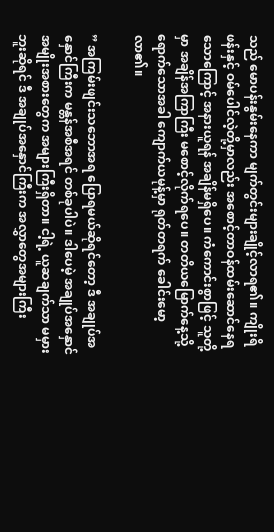သည် မောပန်းနွမ်းနေကာ မျက်တွင်းများချိုင့်လာရ၏။ ကျိုးရိဖန်းနှင့် ဝမ်ပေါင်လဲ့တို့မှာလည်း အစောင့်တာဝန်ထမ်းဆောင်နေရသောကြောင့် အနားယူရန် အချိန်မရှိပေ။ ကံကောင်းစွာဖြင့် သူတို့မှာ အချိန်အကြာကြီး မစောင့်လိုက်ရပေ။ တတိယမြောက်နေ့သို့ ရောက်သောအခါ ကျောက်ယမုန့်မှာ ရုတ်တရက် ခေါင်းမော့လာ၏။

” အကြမ်းဖျင်းသဘောအရ ပြောရမယ်ဆိုရင်တော့ ဒီ အချုပ်အနှောင်ကြီးက မန္တန်အစီအရင် တစ်ခုပါပဲ။ ဒါပေမဲ့ အချုပ်အနှောင် အမျိုးအစားတွေက အများကြီးရှိတာ။ ငါ့ရဲ့ ယူဆချက်သာ မမှားဘူးဆိုရင် ဒီ အချုပ်အနှောင်ကြီးက အလွှာတွေအများကြီး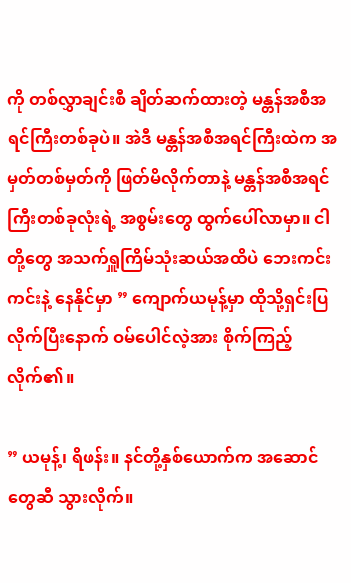ကို တစ်လွှာချင်းစီ ချိတ်ဆက်ထားတဲ့ မန္တန်အစီအရင်ကြီးတစ်ခုပဲ။ အဲဒီ မန္တန်အစီအရင်ကြီးထဲက အမှတ်တစ်မှတ်ကို ဖြတ်မိလိုက်တာနဲ့ မန္တန်အစီအရင်ကြီးတစ်ခုလုံးရဲ့ အစွမ်းတွေ ထွက်ပေါ်လာမှာ။ ငါတို့တွေ အသက်ရှူကြိမ်သုံးဆယ်အထိပဲ ဘေးကင်းကင်းနဲ့ နေနိုင်မှာ ” ကျောက်ယမုန့်မှာ ထိုသို့ရှင်းပြလိုက်ပြီးနောက် ဝမ်ပေါင်လဲ့အား စိုက်ကြည့်လိုက်၏။

” ယမုန့်၊ ရိဖန်း။ နင်တို့နှစ်ယောက်က အဆောင်တွေဆီ သွားလိုက်။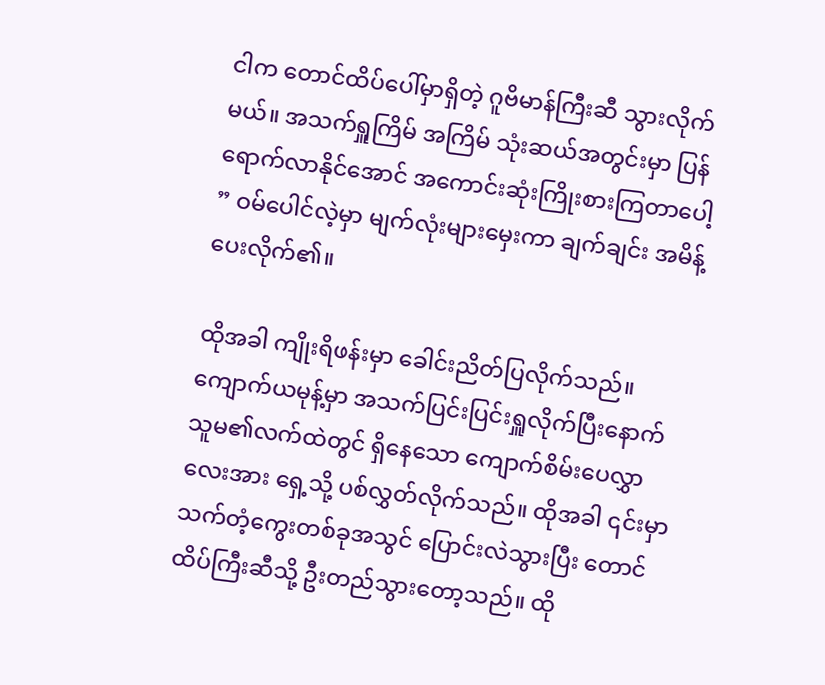ငါက တောင်ထိပ်ပေါ်မှာရှိတဲ့ ဂူဗိမာန်ကြီးဆီ သွားလိုက်မယ်။ အသက်ရှူကြိမ် အကြိမ် သုံးဆယ်အတွင်းမှာ ပြန်ရောက်လာနိုင်အောင် အကောင်းဆုံးကြိုးစားကြတာပေါ့ ” ဝမ်ပေါင်လဲ့မှာ မျက်လုံးများမှေးကာ ချက်ချင်း အမိန့်ပေးလိုက်၏။

ထိုအခါ ကျိုးရိဖန်းမှာ ခေါင်းညိတ်ပြလိုက်သည်။ ကျောက်ယမုန့်မှာ အသက်ပြင်းပြင်းရှူလိုက်ပြီးနောက် သူမ၏လက်ထဲတွင် ရှိနေသော ကျောက်စိမ်းပေလွှာလေးအား ရှေ့သို့ ပစ်လွှတ်လိုက်သည်။ ထိုအခါ ၎င်းမှာ သက်တံ့ကွေးတစ်ခုအသွင် ပြောင်းလဲသွားပြီး‌ တောင်ထိပ်ကြီးဆီသို့ ဦးတည်သွားတော့သည်။ ထို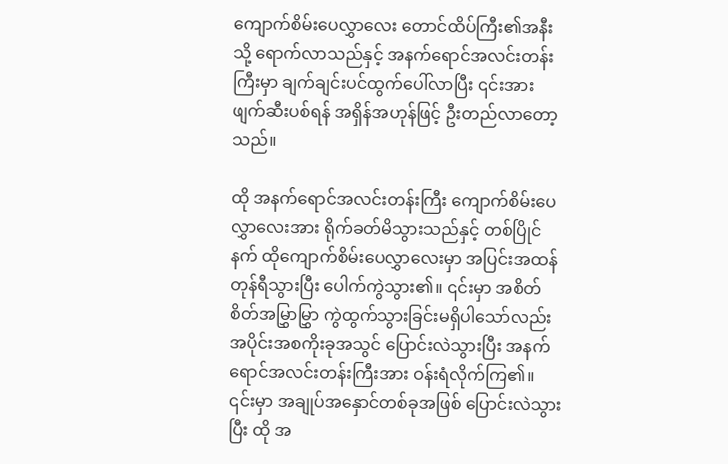ကျောက်စိမ်းပေလွှာလေး တောင်ထိပ်ကြီး၏အနီးသို့ ရောက်လာသည်နှင့် အနက်ရောင်အလင်းတန်းကြီးမှာ ချက်ချင်းပင်ထွက်ပေါ်လာပြီး ၎င်းအား ဖျက်ဆီးပစ်ရန် အရှိန်အဟုန်ဖြင့် ဦးတည်လာတော့သည်။

ထို အနက်ရောင်အလင်းတန်းကြီး ကျောက်စိမ်းပေလွှာလေးအား ရိုက်ခတ်မိသွားသည်နှင့် တစ်ပြိုင်နက် ထိုကျောက်စိမ်းပေလွှာလေးမှာ အပြင်းအထန် တုန်ရီသွားပြီး ပေါက်ကွဲသွား၏။ ၎င်းမှာ အစိတ်စိတ်အမြွှာမြွှာ ကွဲထွက်သွားခြင်းမရှိပါသော်လည်း အပိုင်းအစကိုးခုအသွင် ပြောင်းလဲသွားပြီး အနက်ရောင်အလင်းတန်းကြီးအား ဝန်းရံလိုက်ကြ၏။ ၎င်းမှာ အချုပ်အနှောင်တစ်ခုအဖြစ် ပြောင်းလဲသွားပြီး ထို အ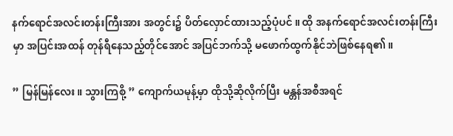နက်ရောင်အလင်းတန်းကြီးအား အတွင်း၌ ပိတ်လှောင်ထားသည့်ပုံပင်။ ထို အနက်ရောင်အလင်းတန်းကြီးမှာ အပြင်းအထန် တုန်ရီနေသည့်တိုင်အောင် အပြင်ဘက်သို့ မဖောက်ထွက်နိုင်ဘဲဖြစ်နေရ၏။

” မြန်မြန်လေး။ သွားကြစို့ ” ကျောက်ယမုန့်မှာ ထိုသို့ဆိုလိုက်ပြီး မန္တန်အစီအရင်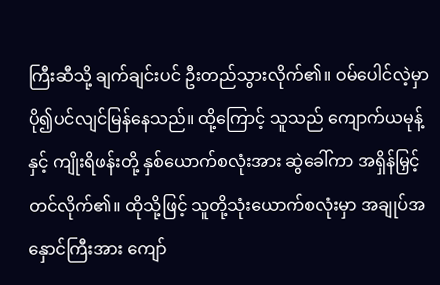ကြီးဆီသို့ ချက်ချင်းပင် ဦးတည်သွားလိုက်၏။ ဝမ်ပေါင်လဲ့မှာ ပို၍ပင်လျင်မြန်နေသည်။ ထို့ကြောင့် သူသည် ကျောက်ယမုန့်နှင့် ကျိုးရိဖန်းတို့ နှစ်ယောက်စလုံးအား ဆွဲခေါ်ကာ အရှိန်မြှင့်တင်လိုက်၏။ ထိုသို့ဖြင့် သူတို့သုံးယောက်စလုံးမှာ အချုပ်အနှောင်ကြီးအား ကျော်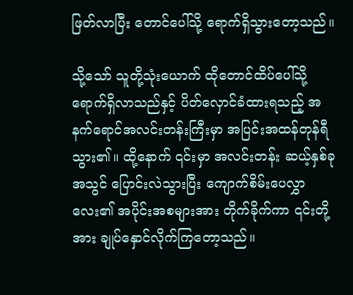ဖြတ်လာပြီး တောင်ပေါ်သို့ ရောက်ရှိသွားတော့သည်။

သို့သော် သူတို့သုံးယောက် ထိုတောင်ထိပ်ပေါ်သို့ ရောက်ရှိလာသည်နှင့် ပိတ်လှောင်ခံထားရသည့် အနက်ရောင်အလင်းတန်းကြီးမှာ အပြင်းအထန်တုန်ရီသွား၏။ ထို့နောက် ၎င်းမှာ အလင်းတန်း ဆယ့်နှစ်ခုအသွင် ပြောင်းလဲသွားပြီး ကျောက်စိမ်းပေလွှာလေး၏ အပိုင်းအစများအား တိုက်ခိုက်ကာ ၎င်းတို့အား ချုပ်နှောင်လိုက်ကြတော့သည်။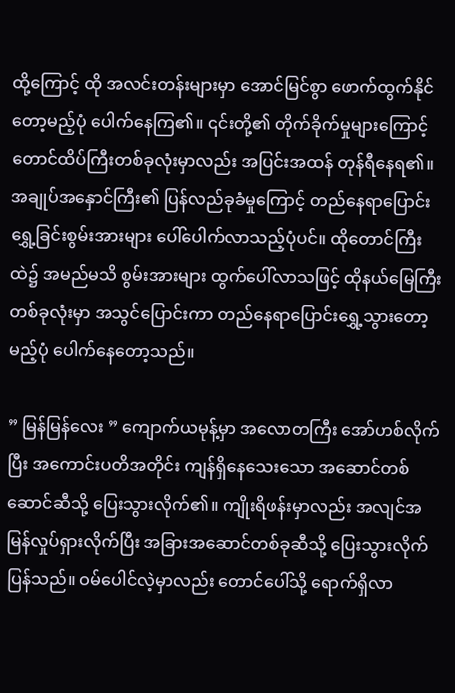ထို့ကြောင့် ထို အလင်းတန်းများမှာ အောင်မြင်စွာ ဖောက်ထွက်နိုင်တော့မည့်ပုံ ပေါက်နေကြ၏။ ၎င်းတို့၏ တိုက်ခိုက်မှုများကြောင့် တောင်ထိပ်ကြီးတစ်ခုလုံးမှာလည်း အပြင်းအထန် တုန်ရီနေရ၏။ အချုပ်အနှောင်ကြီး၏ ပြန်လည်ခုခံမှုကြောင့် တည်နေရာပြောင်းရွှေ့ခြင်းစွမ်းအားများ ပေါ်ပေါက်လာသည့်ပုံပင်။ ထိုတောင်ကြီးထဲ၌ အမည်မသိ စွမ်းအားများ ထွက်ပေါ်လာသဖြင့် ထိုနယ်မြေကြီးတစ်ခုလုံးမှာ အသွင်ပြောင်းကာ တည်နေရာပြောင်းရွှေ့သွားတော့မည့်ပုံ ပေါက်နေတော့သည်။

” မြန်မြန်လေး ” ကျောက်ယမုန့်မှာ အလောတကြီး အော်ဟစ်လိုက်ပြီး အကောင်းပတိအတိုင်း ကျန်ရှိနေသေးသော အဆောင်တစ်ဆောင်ဆီသို့ ပြေးသွားလိုက်၏။ ကျိုးရိဖန်းမှာလည်း အလျင်အမြန်လှုပ်ရှားလိုက်ပြီး အခြားအဆောင်တစ်ခုဆီသို့ ပြေးသွားလိုက်ပြန်သည်။ ဝမ်ပေါင်လဲ့မှာလည်း တောင်ပေါ်သို့ ရောက်ရှိလာ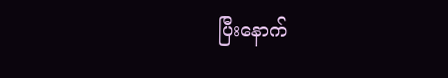ပြီးနောက်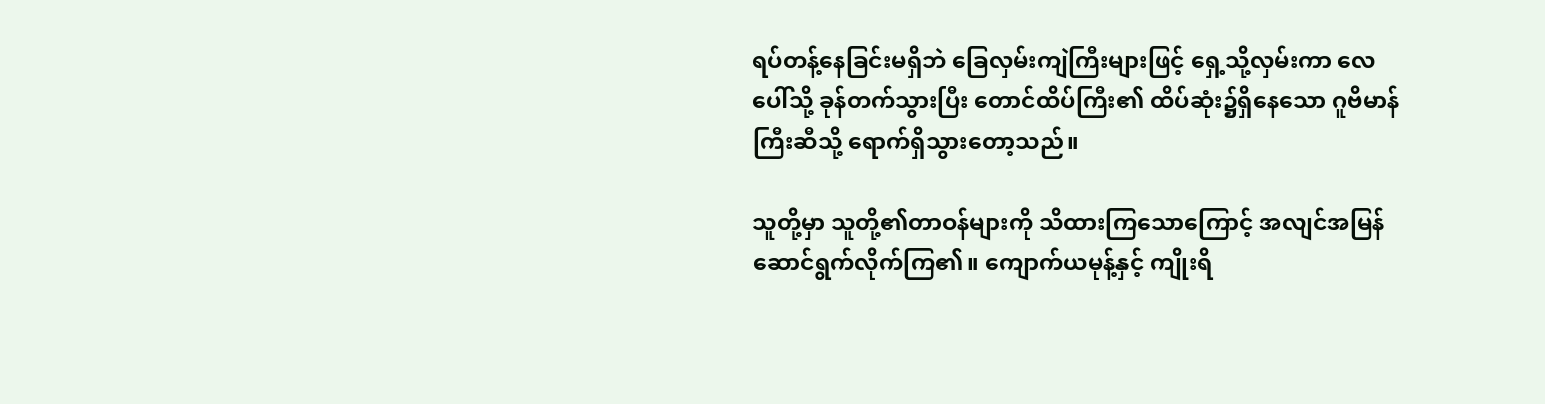ရပ်တန့်နေခြင်းမရှိဘဲ ခြေလှမ်းကျဲကြီးများဖြင့် ရှေ့သို့လှမ်းကာ လေပေါ်သို့ ခုန်တက်သွားပြီး တောင်ထိပ်ကြီး၏ ထိပ်ဆုံး၌ရှိနေသော ဂူဗိမာန်ကြီးဆီသို့ ရောက်ရှိသွားတော့သည်။

သူတို့မှာ သူတို့၏တာဝန်များကို သိထားကြသောကြောင့် အလျင်အမြန် ဆောင်ရွက်လိုက်ကြ၏။ ကျောက်ယမုန့်နှင့် ကျိုးရိ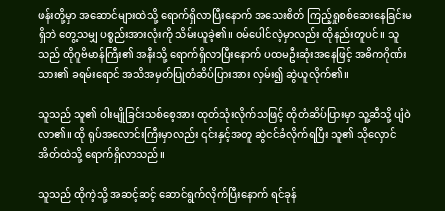ဖန်းတို့မှာ အဆောင်များထဲသို့ ရောက်ရှိလာပြီးနောက် အသေးစိတ် ကြည့်ရှုစစ်ဆေးနေခြင်းမရှိဘဲ တွေ့သမျှ ပစ္စည်းအားလုံးကို သိမ်းယူခဲ့၏။ ဝမ်ပေါင်လဲ့မှာလည်း ထိုနည်းတူပင်။ သူသည် ထိုဂူဗိမာန်ကြီး၏ အနီးသို့ ရောက်ရှိလာပြီးနောက် ပထမဦးဆုံးအနေဖြင့် အဓိကဂိုဏ်းသား၏ ခရမ်းရောင် အသိအမှတ်ပြုတံဆိပ်ပြားအား လှမ်း၍ ဆွဲယူလိုက်၏။

သူသည် သူ၏ ဝါးမျိုခြင်းသစ်စေ့အား ထုတ်သုံးလိုက်သဖြင့် ထိုတံဆိပ်ပြားမှာ သူ့ဆီသို့ ပျံဝဲလာ၏။ ထို ရုပ်အလောင်းကြီးမှာလည်း ၎င်းနှင့်အတူ ဆွဲငင်ခံလိုက်ရပြီး သူ၏ သိုလှောင်အိတ်ထဲသို့ ရောက်ရှိလာသည်။

သူသည် ထိုကဲ့သို့ အဆင့်ဆင့် ဆောင်ရွက်လိုက်ပြီးနောက် ရင်ခုန်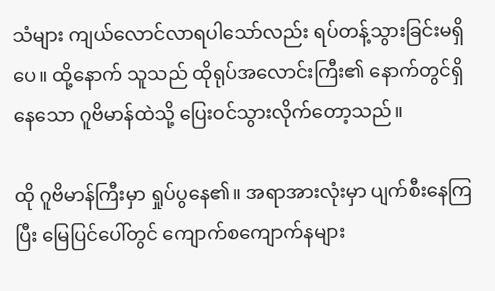သံများ ကျယ်လောင်လာရပါသော်လည်း ရပ်တန့်သွားခြင်းမရှိပေ။ ထို့နောက် သူသည် ထိုရုပ်အလောင်းကြီး၏ နောက်တွင်ရှိနေသော ဂူဗိမာန်ထဲသို့ ပြေးဝင်သွားလိုက်တော့သည်။

ထို ဂူဗိမာန်ကြီးမှာ ရှုပ်ပွနေ၏။ အရာအားလုံးမှာ ပျက်စီးနေကြပြီး မြေပြင်ပေါ်တွင် ကျောက်စကျောက်နများ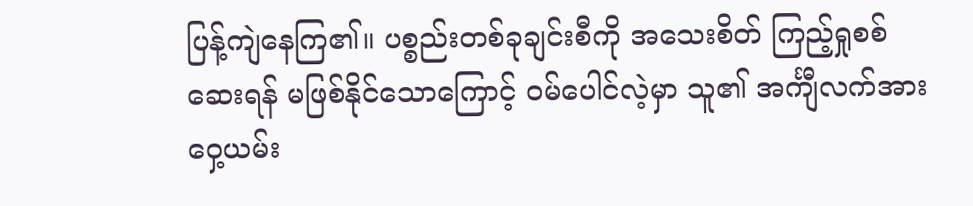ပြန့်ကျဲနေကြ၏။ ပစ္စည်းတစ်ခုချင်းစီကို အသေးစိတ် ကြည့်ရှုစစ်ဆေးရန် မဖြစ်နိုင်သောကြောင့် ဝမ်ပေါင်လဲ့မှာ သူ၏ အင်္ကျီလက်အား ဝှေ့ယမ်း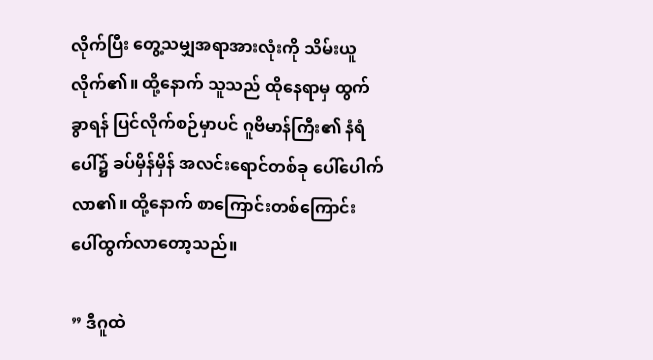လိုက်ပြီး တွေ့သမျှအရာအားလုံးကို သိမ်းယူလိုက်၏။ ထို့နောက် သူသည် ထိုနေရာမှ ထွက်ခွာရန် ပြင်လိုက်စဉ်မှာပင် ဂူဗိမာန်ကြီး၏ နံရံပေါ်၌ ခပ်မှိန်မှိန် အလင်းရောင်တစ်ခု ပေါ်ပေါက်လာ၏။ ထို့နောက် စာကြောင်းတစ်ကြောင်း ပေါ်ထွက်လာတော့သည်။

” ဒီဂူထဲ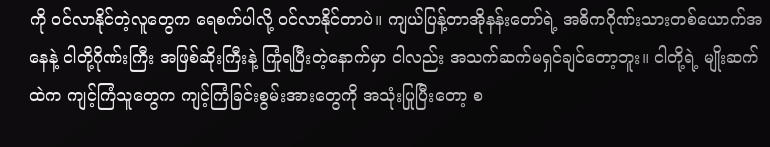ကို ဝင်လာနိုင်တဲ့လူတွေက ရေစက်ပါလို့ ဝင်လာနိုင်တာပဲ။ ကျယ်ပြန့်တာအိုနန်းတော်ရဲ့ အဓိကဂိုဏ်းသားတစ်ယောက်အနေနဲ့ ငါတို့ဂိုဏ်းကြီး အဖြစ်ဆိုးကြီးနဲ့ ကြုံရပြီးတဲ့နောက်မှာ ငါလည်း အသက်ဆက်မရှင်ချင်တော့ဘူး။ ငါတို့ရဲ့ မျိုးဆက်ထဲက ကျင့်ကြံသူတွေက ကျင့်ကြံခြင်းစွမ်းအားတွေကို အသုံးပြုပြီးတော့ စ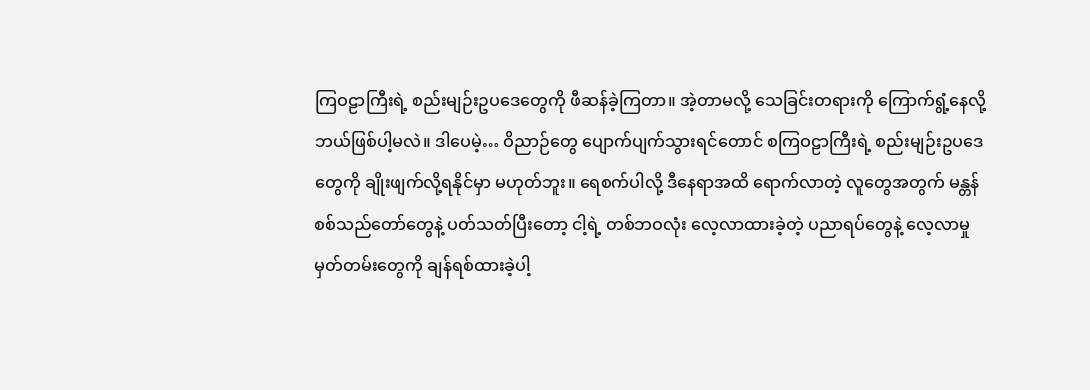ကြဝဠာကြီးရဲ့ စည်းမျဉ်းဥပဒေတွေကို ဖီဆန်ခဲ့ကြတာ။ အဲ့တာမလို့ သေခြင်းတရားကို ကြောက်ရွံ့နေလို့ ဘယ်ဖြစ်ပါ့မလဲ။ ဒါပေမဲ့… ဝိညာဉ်တွေ ပျောက်ပျက်သွားရင်တောင် စကြဝဠာကြီးရဲ့ စည်းမျဉ်းဥပဒေတွေကို ချိုးဖျက်လို့ရနိုင်မှာ မဟုတ်ဘူး။ ရေစက်ပါလို့ ဒီနေရာအထိ ရောက်လာတဲ့ လူတွေအတွက် မန္တန်စစ်သည်တော်တွေနဲ့ ပတ်သတ်ပြီးတော့ ငါ့ရဲ့ တစ်ဘဝလုံး လေ့လာထားခဲ့တဲ့ ပညာရပ်တွေနဲ့ လေ့လာမှုမှတ်တမ်းတွေကို ချန်ရစ်ထားခဲ့ပါ့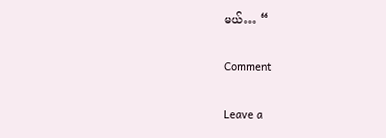မယ်… “

Comment

Leave a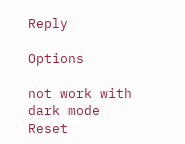Reply

Options

not work with dark mode
Reset